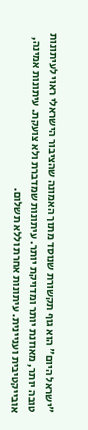"ישראל היום" הוא גוף תקשורת שנוסד מתוך האמונה שהציבור הישראלי ראוי לעיתונות טובה יותר, מאוזנת יותר ומדויקת יותר. עיתונות שמדברת ולא צועקת. עיתונות אמינה, אובייקטיבית ועניינית. עיתונות אחרת וללא תשלום.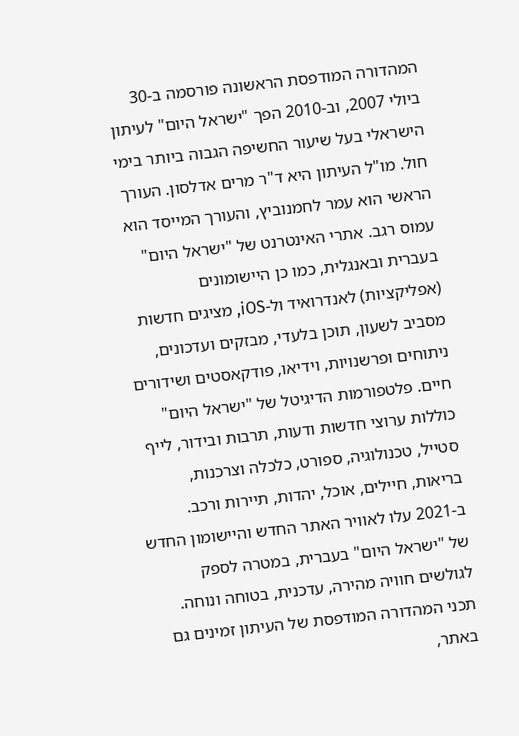המהדורה המודפסת הראשונה פורסמה ב-30 ביולי 2007, וב-2010 הפך "ישראל היום" לעיתון הישראלי בעל שיעור החשיפה הגבוה ביותר בימי חול. מו"ל העיתון היא ד"ר מרים אדלסון. העורך הראשי הוא עמר לחמנוביץ, והעורך המייסד הוא עמוס רגב. אתרי האינטרנט של "ישראל היום" בעברית ובאנגלית, כמו כן היישומונים (אפליקציות) לאנדרואיד ול-iOS, מציגים חדשות מסביב לשעון, תוכן בלעדי, מבזקים ועדכונים, ניתוחים ופרשנויות, וידיאו, פודקאסטים ושידורים חיים. פלטפורמות הדיגיטל של "ישראל היום" כוללות ערוצי חדשות ודעות, תרבות ובידור, לייף סטייל, טכנולוגיה, ספורט, כלכלה וצרכנות, בריאות, חיילים, אוכל, יהדות, תיירות ורכב. ב-2021 עלו לאוויר האתר החדש והיישומון החדש של "ישראל היום" בעברית, במטרה לספק לגולשים חוויה מהירה, עדכנית, בטוחה ונוחה. תכני המהדורה המודפסת של העיתון זמינים גם באתר,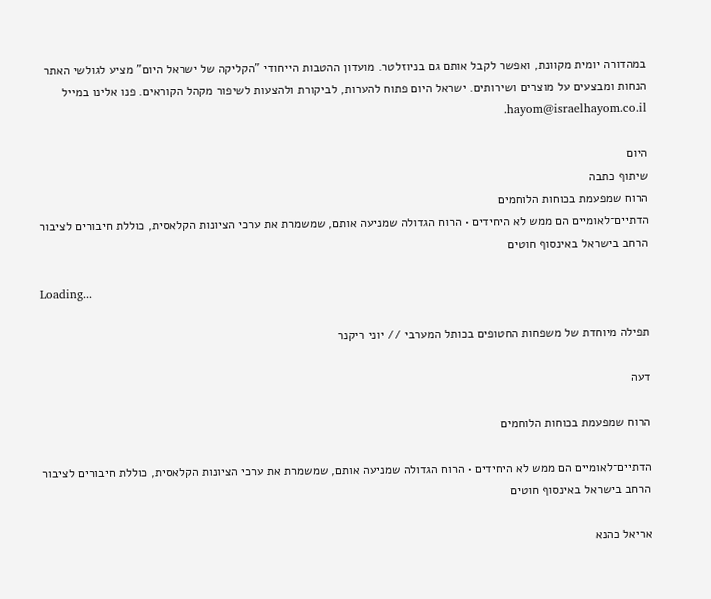במהדורה יומית מקוונת, ואפשר לקבל אותם גם בניוזלטר. מועדון ההטבות הייחודי "הקליקה של ישראל היום" מציע לגולשי האתר הנחות ומבצעים על מוצרים ושירותים. ישראל היום פתוח להערות, לביקורת ולהצעות לשיפור מקהל הקוראים. פנו אלינו במייל hayom@israelhayom.co.il.

היום
שיתוף כתבה
הרוח שמפעמת בכוחות הלוחמים
הדתיים־לאומיים הם ממש לא היחידים • הרוח הגדולה שמניעה אותם, שמשמרת את ערכי הציונות הקלאסית, כוללת חיבורים לציבור הרחב בישראל באינסוף חוטים

Loading...

תפילה מיוחדת של משפחות החטופים בכותל המערבי // יוני ריקנר

דעה

הרוח שמפעמת בכוחות הלוחמים

הדתיים־לאומיים הם ממש לא היחידים • הרוח הגדולה שמניעה אותם, שמשמרת את ערכי הציונות הקלאסית, כוללת חיבורים לציבור הרחב בישראל באינסוף חוטים

אריאל כהנא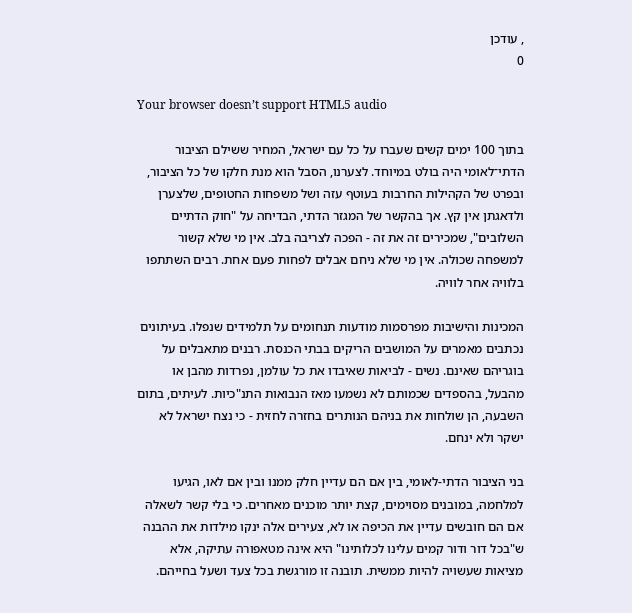, עודכן
0

Your browser doesn’t support HTML5 audio

בתוך 100 ימים קשים שעברו על כל עם ישראל, המחיר ששילם הציבור הדתי־לאומי היה בולט במיוחד. לצערנו, הסבל הוא מנת חלקו של כל הציבור, ובפרט של הקהילות החרבות בעוטף עזה ושל משפחות החטופים, שלצערן ולדאגתן אין קץ. אך בהקשר של המגזר הדתי, הבדיחה על "חוק הדתיים השלובים", שמכירים זה את זה - הפכה לצריבה בלב. אין מי שלא קשור למשפחה שכולה. אין מי שלא ניחם אבלים לפחות פעם אחת. רבים השתתפו בלוויה אחר לוויה.

המכינות והישיבות מפרסמות מודעות תנחומים על תלמידים שנפלו. בעיתונים נכתבים מאמרים על המושבים הריקים בבתי הכנסת. רבנים מתאבלים על בוגריהם שאינם. נשים - לביאות שאיבדו את כל עולמן, נפרדות מהבן או מהבעל, בהספדים שכמותם לא נשמעו מאז הנבואות התנ"כיות. לעיתים, בתום השבעה, הן שולחות את בניהם הנותרים בחזרה לחזית - כי נצח ישראל לא ישקר ולא ינחם.

בני הציבור הדתי-לאומי, בין אם הם עדיין חלק ממנו ובין אם לאו, הגיעו למלחמה, במובנים מסוימים, קצת יותר מוכנים מאחרים. כי בלי קשר לשאלה אם הם חובשים עדיין את הכיפה או לא, צעירים אלה ינקו מילדות את ההבנה ש"בכל דור ודור קמים עלינו לכלותינו" היא אינה מטאפורה עתיקה, אלא מציאות שעשויה להיות ממשית. תובנה זו מורגשת בכל צעד ושעל בחייהם.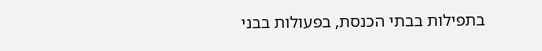בתפילות בבתי הכנסת, בפעולות בבני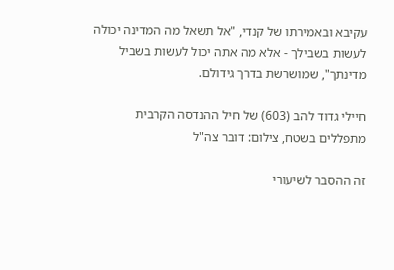עקיבא ובאמירתו של קנדי, "אל תשאל מה המדינה יכולה לעשות בשבילך - אלא מה אתה יכול לעשות בשביל מדינתך", שמושרשת בדרך גידולם.

חיילי גדוד להב (603) של חיל ההנדסה הקרבית מתפללים בשטח, צילום: דובר צה"ל

זה ההסבר לשיעורי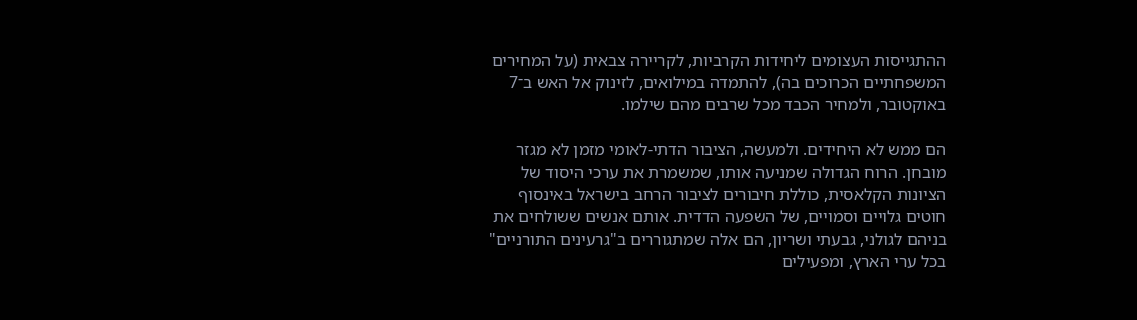ההתגייסות העצומים ליחידות הקרביות, לקריירה צבאית (על המחירים המשפחתיים הכרוכים בה), להתמדה במילואים, לזינוק אל האש ב־7 באוקטובר, ולמחיר הכבד מכל שרבים מהם שילמו.

הם ממש לא היחידים. ולמעשה, הציבור הדתי-לאומי מזמן לא מגזר מובחן. הרוח הגדולה שמניעה אותו, שמשמרת את ערכי היסוד של הציונות הקלאסית, כוללת חיבורים לציבור הרחב בישראל באינסוף חוטים גלויים וסמויים, של השפעה הדדית. אותם אנשים ששולחים את בניהם לגולני, גבעתי ושריון, הם אלה שמתגוררים ב"גרעינים התורניים" בכל ערי הארץ, ומפעילים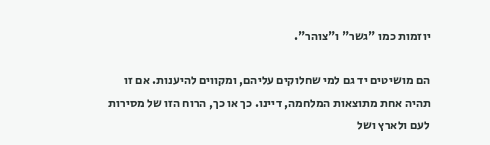יוזמות כמו "גשר" ו"צוהר".

הם מושיטים יד גם למי שחלוקים עליהם, ומקווים להיענות. אם זו תהיה אחת מתוצאות המלחמה, דיינו. כך או כך, הרוח הזו של מסירות לעם ולארץ ושל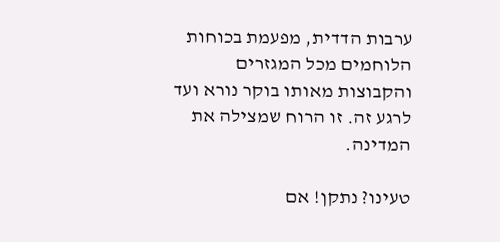ערבות הדדית, מפעמת בכוחות הלוחמים מכל המגזרים והקבוצות מאותו בוקר נורא ועד לרגע זה. זו הרוח שמצילה את המדינה.

טעינו? נתקן! אם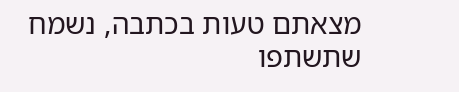מצאתם טעות בכתבה, נשמח שתשתפו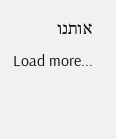אותנו
Load more...